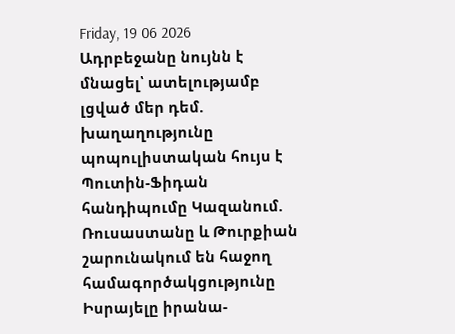Friday, 19 06 2026
Ադրբեջանը նույնն է մնացել՝ ատելությամբ լցված մեր դեմ. խաղաղությունը պոպուլիստական հույս է
Պուտին-Ֆիդան հանդիպումը Կազանում. Ռուսաստանը և Թուրքիան շարունակում են հաջող համագործակցությունը
Իսրայելը իրանա-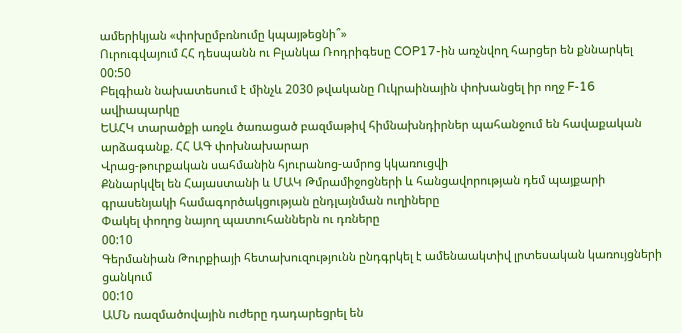ամերիկյան «փոխըմբռնումը կպայթեցնի՞»
Ուրուգվայում ՀՀ դեսպանն ու Բլանկա Ռոդրիգեսը COP17-ին առչնվող հարցեր են քննարկել
00:50
Բելգիան նախատեսում է մինչև 2030 թվականը Ուկրաինային փոխանցել իր ողջ F-16 ավիապարկը
ԵԱՀԿ տարածքի առջև ծառացած բազմաթիվ հիմնախնդիրներ պահանջում են հավաքական արձագանք. ՀՀ ԱԳ փոխնախարար
Վրաց-թուրքական սահմանին հյուրանոց-ամրոց կկառուցվի
Քննարկվել են Հայաստանի և ՄԱԿ Թմրամիջոցների և հանցավորության դեմ պայքարի գրասենյակի համագործակցության ընդլայնման ուղիները
Փակել փողոց նայող պատուհաններն ու դռները
00:10
Գերմանիան Թուրքիայի հետախուզությունն ընդգրկել է ամենաակտիվ լրտեսական կառույցների ցանկում
00:10
ԱՄՆ ռազմածովային ուժերը դադարեցրել են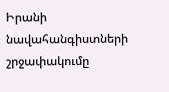Իրանի նավահանգիստների շրջափակումը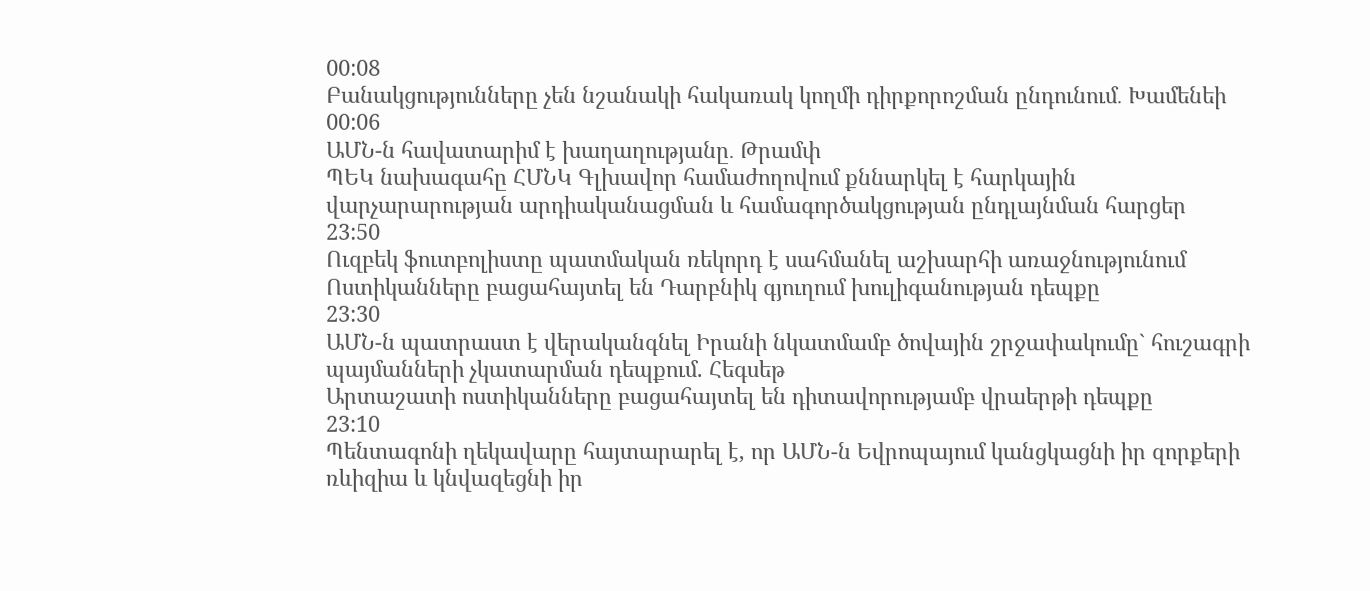00:08
Բանակցությունները չեն նշանակի հակառակ կողմի դիրքորոշման ընդունում․ Խամենեի
00:06
ԱՄՆ-ն հավատարիմ է խաղաղությանը․ Թրամփ
ՊԵԿ նախագահը ՀՄՆԿ Գլխավոր համաժողովում քննարկել է հարկային վարչարարության արդիականացման և համագործակցության ընդլայնման հարցեր
23:50
Ուզբեկ ֆուտբոլիստը պատմական ռեկորդ է սահմանել աշխարհի առաջնությունում
Ոստիկանները բացահայտել են Դարբնիկ գյուղում խուլիգանության դեպքը
23:30
ԱՄՆ-ն պատրաստ է վերականգնել Իրանի նկատմամբ ծովային շրջափակումը` հուշագրի պայմանների չկատարման դեպքում. Հեգսեթ
Արտաշատի ոստիկանները բացահայտել են դիտավորությամբ վրաերթի դեպքը
23:10
Պենտագոնի ղեկավարը հայտարարել է, որ ԱՄՆ-ն Եվրոպայում կանցկացնի իր զորքերի ռևիզիա և կնվազեցնի իր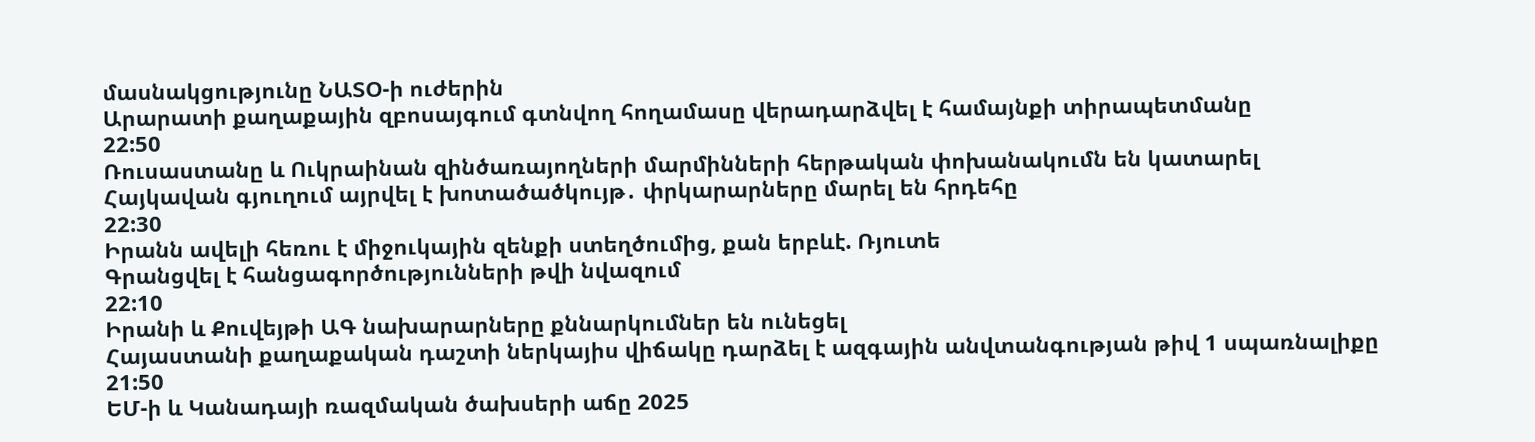մասնակցությունը ՆԱՏՕ-ի ուժերին
Արարատի քաղաքային զբոսայգում գտնվող հողամասը վերադարձվել է համայնքի տիրապետմանը
22:50
Ռուսաստանը և Ուկրաինան զինծառայողների մարմինների հերթական փոխանակումն են կատարել
Հայկավան գյուղում այրվել է խոտածածկույթ․ փրկարարները մարել են հրդեհը
22:30
Իրանն ավելի հեռու է միջուկային զենքի ստեղծումից, քան երբևէ. Ռյուտե
Գրանցվել է հանցագործությունների թվի նվազում
22:10
Իրանի և Քուվեյթի ԱԳ նախարարները քննարկումներ են ունեցել
Հայաստանի քաղաքական դաշտի ներկայիս վիճակը դարձել է ազգային անվտանգության թիվ 1 սպառնալիքը
21:50
ԵՄ-ի և Կանադայի ռազմական ծախսերի աճը 2025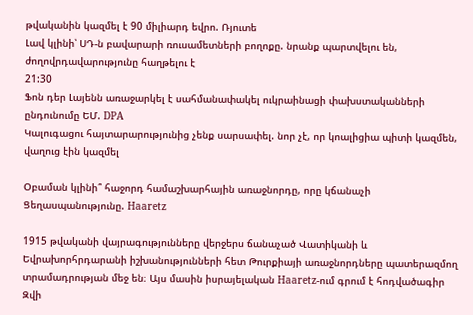թվականին կազմել է 90 միլիարդ եվրո. Ռյուտե
Լավ կլինի՝ ՍԴ-ն բավարարի ռուսամետների բողոքը. նրանք պարտվելու են, ժողովրդավարությունը հաղթելու է
21:30
Ֆոն դեր Լայենն առաջարկել է սահմանափակել ուկրաինացի փախստականների ընդունումը ԵՄ. DPA
Կալուգացու հայտարարությունից չենք սարսափել. նոր չէ, որ կոալիցիա պիտի կազմեն, վաղուց էին կազմել

Օբաման կլինի՞ հաջորդ համաշխարհային առաջնորդը, որը կճանաչի Ցեղասպանությունը. Haaretz

1915 թվականի վայրագությունները վերջերս ճանաչած Վատիկանի և Եվրախորհրդարանի իշխանությունների հետ Թուրքիայի առաջնորդները պատերազմող տրամադրության մեջ են։ Այս մասին իսրայելական Haaretz-ում գրում է հոդվածագիր Զվի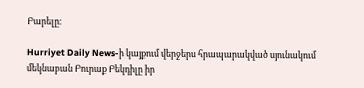Բարելը։

Hurriyet Daily News-ի կայքում վերջերս հրապարակված սյունակում մեկնաբան Բուրաք Բեկդիլը իր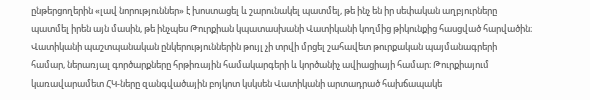ընթերցողերին «լավ նորություններ» է խոստացել և շարունակել պատմել, թե ինչ են իր սեփական աղբյուրները պատմել իրեն այն մասին, թե ինչպես Թուրքիան կպատասխանի Վատիկանի կողմից թիկունքից հասցված հարվածին։ Վատիկանի պաշտպանական ընկերություններին թույլ չի տրվի մրցել շահավետ թուրքական պայմանագրերի համար, ներառյալ գործարքները հրթիռային համակարգերի և կործանիչ ավիացիայի համար։ Թուրքիայում կառավարամետ ՀԿ-ները զանգվածային բոյկոտ կսկսեն Վատիկանի արտադրած հախճապակե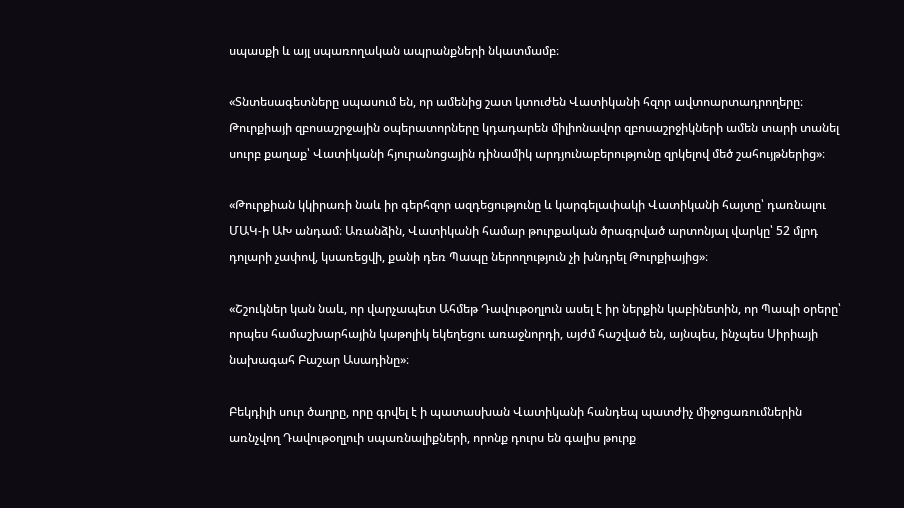սպասքի և այլ սպառողական ապրանքների նկատմամբ։

«Տնտեսագետները սպասում են, որ ամենից շատ կտուժեն Վատիկանի հզոր ավտոարտադրողերը։ Թուրքիայի զբոսաշրջային օպերատորները կդադարեն միլիոնավոր զբոսաշրջիկների ամեն տարի տանել սուրբ քաղաք՝ Վատիկանի հյուրանոցային դինամիկ արդյունաբերությունը զրկելով մեծ շահույթներից»։

«Թուրքիան կկիրառի նաև իր գերհզոր ազդեցությունը և կարգելափակի Վատիկանի հայտը՝ դառնալու ՄԱԿ-ի ԱԽ անդամ։ Առանձին, Վատիկանի համար թուրքական ծրագրված արտոնյալ վարկը՝ 52 մլրդ դոլարի չափով, կսառեցվի, քանի դեռ Պապը ներողություն չի խնդրել Թուրքիայից»։

«Շշուկներ կան նաև, որ վարչապետ Ահմեթ Դավութօղլուն ասել է իր ներքին կաբինետին, որ Պապի օրերը՝ որպես համաշխարհային կաթոլիկ եկեղեցու առաջնորդի, այժմ հաշված են, այնպես, ինչպես Սիրիայի նախագահ Բաշար Ասադինը»։

Բեկդիլի սուր ծաղրը, որը գրվել է ի պատասխան Վատիկանի հանդեպ պատժիչ միջոցառումներին առնչվող Դավութօղլուի սպառնալիքների, որոնք դուրս են գալիս թուրք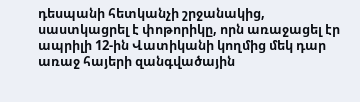դեսպանի հետկանչի շրջանակից, սաստկացրել է փոթորիկը, որն առաջացել էր ապրիլի 12-ին Վատիկանի կողմից մեկ դար առաջ հայերի զանգվածային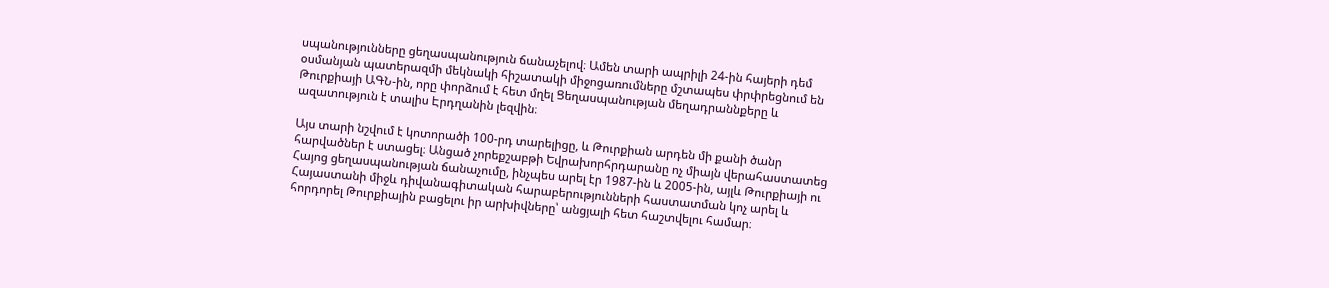սպանությունները ցեղասպանություն ճանաչելով։ Ամեն տարի ապրիլի 24-ին հայերի դեմ օսմանյան պատերազմի մեկնակի հիշատակի միջոցառումները մշտապես փրփրեցնում են Թուրքիայի ԱԳՆ-ին, որը փորձում է հետ մղել Ցեղասպանության մեղադրաննքերը և ազատություն է տալիս Էրդղանին լեզվին։

Այս տարի նշվում է կոտորածի 100-րդ տարելիցը, և Թուրքիան արդեն մի քանի ծանր հարվածներ է ստացել։ Անցած չորեքշաբթի Եվրախորհրդարանը ոչ միայն վերահաստատեց Հայոց ցեղասպանության ճանաչումը, ինչպես արել էր 1987-ին և 2005-ին, այլև Թուրքիայի ու Հայաստանի միջև դիվանագիտական հարաբերությունների հաստատման կոչ արել և հորդորել Թուրքիային բացելու իր արխիվները՝ անցյալի հետ հաշտվելու համար։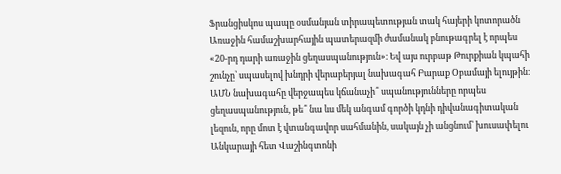Ֆրանցիսկոս պապը օսմանյան տիրապետության տակ հայերի կոտորածն Առաջին համաշխարհային պատերազմի ժամանակ բնութագրել է որպես «20-րդ դարի առաջին ցեղասպանություն»։ Եվ այս ուրբաթ Թուրքիան կպահի շունչը՝ սպասելով խնդրի վերաբերյալ նախագահ Բարաք Օբամայի ելույթին։ ԱՄՆ նախագահը վերջապես կճանաչի՞ սպանությունները որպես ցեղասպանություն, թե՞ նա ևս մեկ անգամ գործի կդնի դիվանագիտական լեզուն, որը մոտ է վտանգավոր սահմանին, սակայն չի անցնում՝ խուսափելու Անկարայի հետ Վաշինգտոնի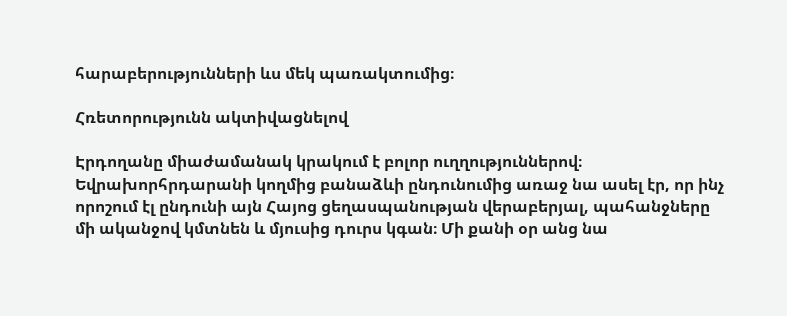հարաբերությունների ևս մեկ պառակտումից։

Հռետորությունն ակտիվացնելով

Էրդողանը միաժամանակ կրակում է բոլոր ուղղություններով։ Եվրախորհրդարանի կողմից բանաձևի ընդունումից առաջ նա ասել էր, որ ինչ որոշում էլ ընդունի այն Հայոց ցեղասպանության վերաբերյալ, պահանջները մի ականջով կմտնեն և մյուսից դուրս կգան։ Մի քանի օր անց նա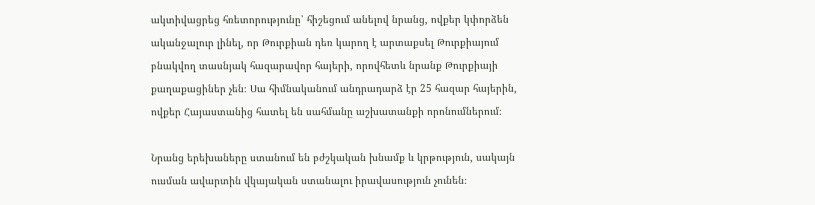ակտիվացրեց հռետորությունը՝ հիշեցում անելով նրանց, ովքեր կփորձեն ականջալուր լինել, որ Թուրքիան դեռ կարող է արտաքսել Թուրքիայում բնակվող տասնյակ հազարավոր հայերի, որովհետև նրանք Թուրքիայի քաղաքացիներ չեն։ Սա հիմնականում անդրադարձ էր 25 հազար հայերին, ովքեր Հայաստանից հատել են սահմանը աշխատանքի որոնումներում։

Նրանց երեխաները ստանում են բժշկական խնամք և կրթություն, սակայն ուսման ավարտին վկայական ստանալու իրավասություն չունեն։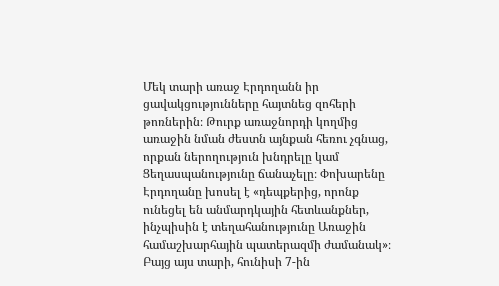Մեկ տարի առաջ Էրդողանն իր ցավակցությունները հայտնեց զոհերի թոռներին։ Թուրք առաջնորդի կողմից առաջին նման ժեստն այնքան հեռու չգնաց, որքան ներողություն խնդրելը կամ Ցեղասպանությունը ճանաչելը։ Փոխարենը Էրդողանը խոսել է «դեպքերից, որոնք ունեցել են անմարդկային հետևանքներ, ինչպիսին է տեղահանությունը Առաջին համաշխարհային պատերազմի ժամանակ»։ Բայց այս տարի, հունիսի 7-ին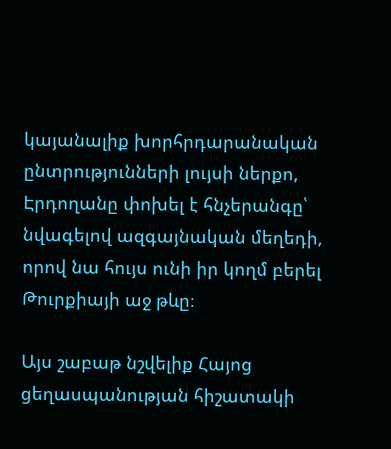կայանալիք խորհրդարանական ընտրությունների լույսի ներքո, Էրդողանը փոխել է հնչերանգը՝ նվագելով ազգայնական մեղեդի, որով նա հույս ունի իր կողմ բերել Թուրքիայի աջ թևը։

Այս շաբաթ նշվելիք Հայոց ցեղասպանության հիշատակի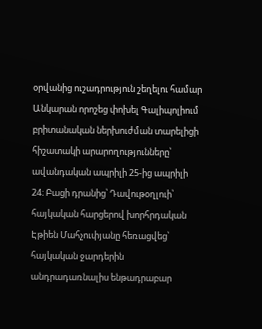օրվանից ուշադրություն շեղելու համար Անկարան որոշեց փոխել Գալիպոլիում բրիտանական ներխուժման տարելիցի հիշատակի արարողությունները՝ ավանդական ապրիլի 25-ից ապրիլի 24։ Բացի դրանից՝ Դավութօղլուի՝ հայկական հարցերով խորհրդական Էթիեն Մահչուփյանը հեռացվեց՝ հայկական ջարդերին անդրադառնալիս ենթադրաբար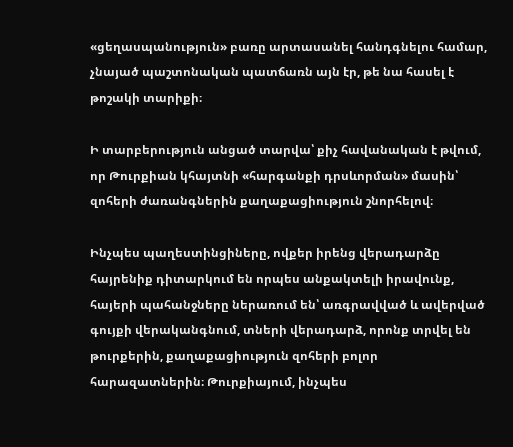«ցեղասպանություն» բառը արտասանել հանդգնելու համար, չնայած պաշտոնական պատճառն այն էր, թե նա հասել է թոշակի տարիքի։

Ի տարբերություն անցած տարվա՝ քիչ հավանական է թվում, որ Թուրքիան կհայտնի «հարգանքի դրսևորման» մասին՝ զոհերի ժառանգներին քաղաքացիություն շնորհելով։

Ինչպես պաղեստինցիները, ովքեր իրենց վերադարձը հայրենիք դիտարկում են որպես անքակտելի իրավունք, հայերի պահանջները ներառում են՝ առգրավված և ավերված գույքի վերականգնում, տների վերադարձ, որոնք տրվել են թուրքերին, քաղաքացիություն զոհերի բոլոր հարազատներին։ Թուրքիայում, ինչպես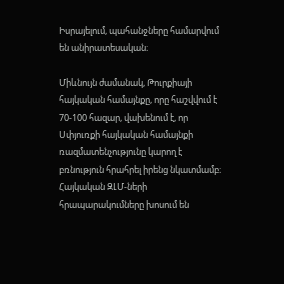Իսրայելում, պահանջները համարվում են անիրատեսական։

Միևնույն ժամանակ, Թուրքիայի հայկական համայնքը, որը հաշվվում է 70-100 հազար, վախենում է, որ Սփյուռքի հայկական համայնքի ռազմատենչությունը կարող է բռնություն հրահրել իրենց նկատմամբ։ Հայկական ԶԼՄ-ների հրապարակումները խոսում են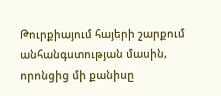Թուրքիայում հայերի շարքում անհանգստության մասին, որոնցից մի քանիսը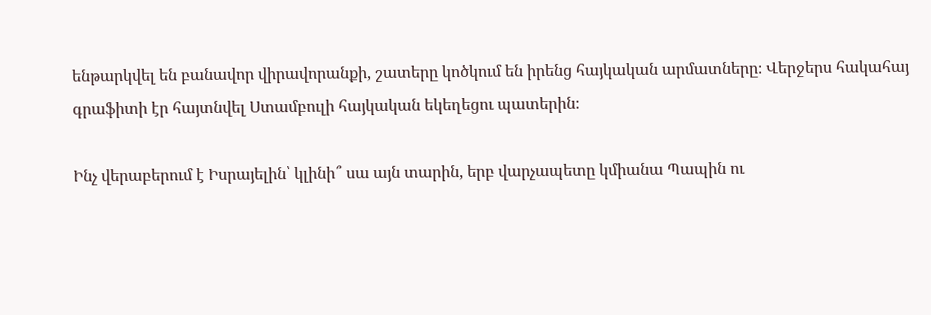ենթարկվել են բանավոր վիրավորանքի, շատերը կոծկում են իրենց հայկական արմատները։ Վերջերս հակահայ գրաֆիտի էր հայտնվել Ստամբուլի հայկական եկեղեցու պատերին։

Ինչ վերաբերում է Իսրայելին՝ կլինի՞ սա այն տարին, երբ վարչապետը կմիանա Պապին ու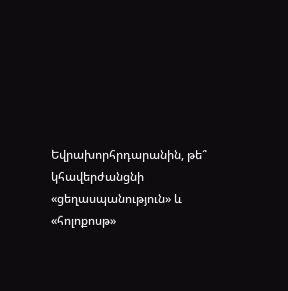Եվրախորհրդարանին, թե՞ կհավերժանցնի «ցեղասպանություն» և «հոլոքոսթ»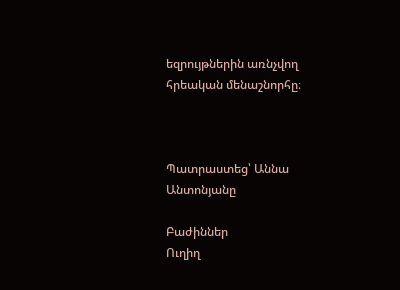եզրույթներին առնչվող հրեական մենաշնորհը։



Պատրաստեց՝ Աննա Անտոնյանը

Բաժիններ
Ուղիղ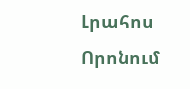Լրահոս
Որոնում